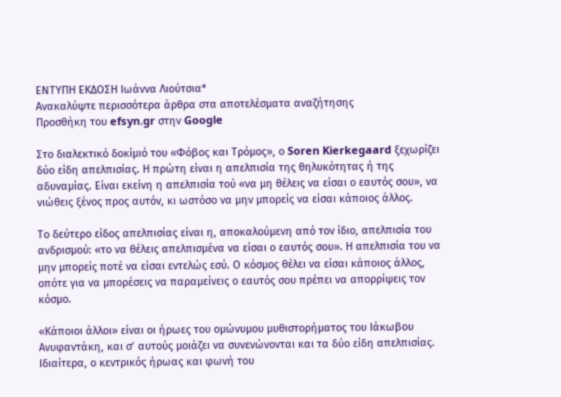ΕΝΤΥΠΗ ΕΚΔΟΣΗ Ιωάννα Λιούτσια*
Ανακαλύψτε περισσότερα άρθρα στα αποτελέσματα αναζήτησης
Προσθήκη του efsyn.gr στην Google

Στο διαλεκτικό δοκίμιό του «Φόβος και Τρόμος», ο Soren Kierkegaard ξεχωρίζει δύο είδη απελπισίας. Η πρώτη είναι η απελπισία της θηλυκότητας ή της αδυναμίας. Είναι εκείνη η απελπισία τού «να μη θέλεις να είσαι ο εαυτός σου», να νιώθεις ξένος προς αυτόν, κι ωστόσο να μην μπορείς να είσαι κάποιος άλλος.

Το δεύτερο είδος απελπισίας είναι η, αποκαλούμενη από τον ίδιο, απελπισία του ανδρισμού: «το να θέλεις απελπισμένα να είσαι ο εαυτός σου». Η απελπισία του να μην μπορείς ποτέ να είσαι εντελώς εσύ. Ο κόσμος θέλει να είσαι κάποιος άλλος, οπότε για να μπορέσεις να παραμείνεις ο εαυτός σου πρέπει να απορρίψεις τον κόσμο.

«Κάποιοι άλλοι» είναι οι ήρωες του ομώνυμου μυθιστορήματος του Ιάκωβου Ανυφαντάκη, και σ’ αυτούς μοιάζει να συνενώνονται και τα δύο είδη απελπισίας. Ιδιαίτερα, ο κεντρικός ήρωας και φωνή του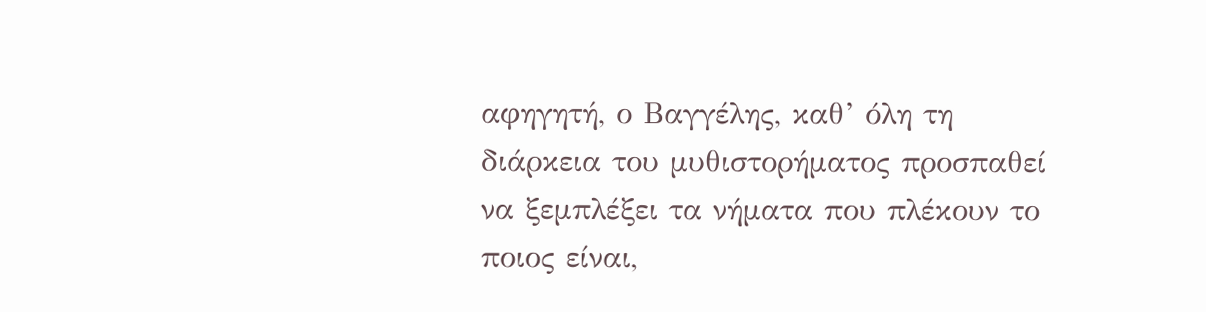αφηγητή, ο Βαγγέλης, καθ’ όλη τη διάρκεια του μυθιστορήματος προσπαθεί να ξεμπλέξει τα νήματα που πλέκουν το ποιος είναι,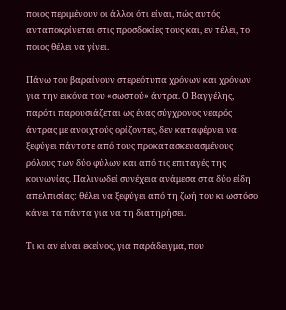ποιος περιμένουν οι άλλοι ότι είναι, πώς αυτός ανταποκρίνεται στις προσδοκίες τους και, εν τέλει, το ποιος θέλει να γίνει.

Πάνω του βαραίνουν στερεότυπα χρόνων και χρόνων για την εικόνα του «σωστού» άντρα. Ο Βαγγέλης, παρότι παρουσιάζεται ως ένας σύγχρονος νεαρός άντρας με ανοιχτούς ορίζοντες, δεν καταφέρνει να ξεφύγει πάντοτε από τους προκατασκευασμένους ρόλους των δύο φύλων και από τις επιταγές της κοινωνίας. Παλινωδεί συνέχεια ανάμεσα στα δύο είδη απελπισίας: θέλει να ξεφύγει από τη ζωή του κι ωστόσο κάνει τα πάντα για να τη διατηρήσει.

Τι κι αν είναι εκείνος, για παράδειγμα, που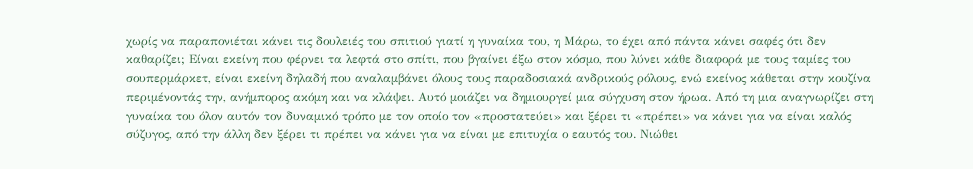χωρίς να παραπονιέται κάνει τις δουλειές του σπιτιού γιατί η γυναίκα του, η Μάρω, το έχει από πάντα κάνει σαφές ότι δεν καθαρίζει; Είναι εκείνη που φέρνει τα λεφτά στο σπίτι, που βγαίνει έξω στον κόσμο, που λύνει κάθε διαφορά με τους ταμίες του σουπερμάρκετ, είναι εκείνη δηλαδή που αναλαμβάνει όλους τους παραδοσιακά ανδρικούς ρόλους, ενώ εκείνος κάθεται στην κουζίνα περιμένοντάς την, ανήμπορος ακόμη και να κλάψει. Αυτό μοιάζει να δημιουργεί μια σύγχυση στον ήρωα. Από τη μια αναγνωρίζει στη γυναίκα του όλον αυτόν τον δυναμικό τρόπο με τον οποίο τον «προστατεύει» και ξέρει τι «πρέπει» να κάνει για να είναι καλός σύζυγος, από την άλλη δεν ξέρει τι πρέπει να κάνει για να είναι με επιτυχία ο εαυτός του. Νιώθει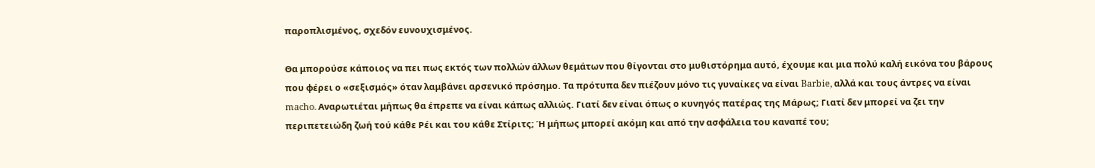παροπλισμένος, σχεδόν ευνουχισμένος.

Θα μπορούσε κάποιος να πει πως εκτός των πολλών άλλων θεμάτων που θίγονται στο μυθιστόρημα αυτό, έχουμε και μια πολύ καλή εικόνα του βάρους που φέρει ο «σεξισμός» όταν λαμβάνει αρσενικό πρόσημο. Τα πρότυπα δεν πιέζουν μόνο τις γυναίκες να είναι Barbie, αλλά και τους άντρες να είναι macho. Αναρωτιέται μήπως θα έπρεπε να είναι κάπως αλλιώς. Γιατί δεν είναι όπως ο κυνηγός πατέρας της Μάρως; Γιατί δεν μπορεί να ζει την περιπετειώδη ζωή τού κάθε Ρέι και του κάθε Στίριτς; Ή μήπως μπορεί ακόμη και από την ασφάλεια του καναπέ του;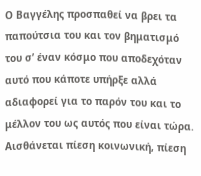Ο Βαγγέλης προσπαθεί να βρει τα παπούτσια του και τον βηματισμό του σ’ έναν κόσμο που αποδεχόταν αυτό που κάποτε υπήρξε αλλά αδιαφορεί για το παρόν του και το μέλλον του ως αυτός που είναι τώρα. Αισθάνεται πίεση κοινωνική, πίεση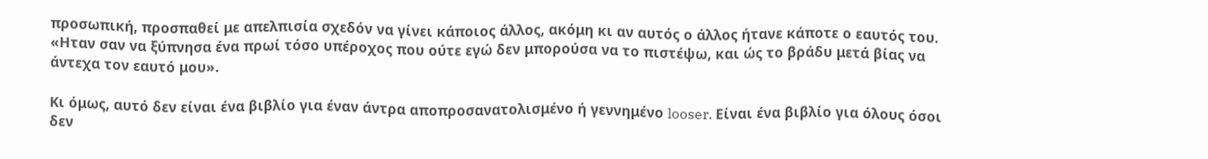προσωπική, προσπαθεί με απελπισία σχεδόν να γίνει κάποιος άλλος, ακόμη κι αν αυτός ο άλλος ήτανε κάποτε ο εαυτός του. «Ηταν σαν να ξύπνησα ένα πρωί τόσο υπέροχος που ούτε εγώ δεν μπορούσα να το πιστέψω, και ώς το βράδυ μετά βίας να άντεχα τον εαυτό μου».

Κι όμως, αυτό δεν είναι ένα βιβλίο για έναν άντρα αποπροσανατολισμένο ή γεννημένο looser. Είναι ένα βιβλίο για όλους όσοι δεν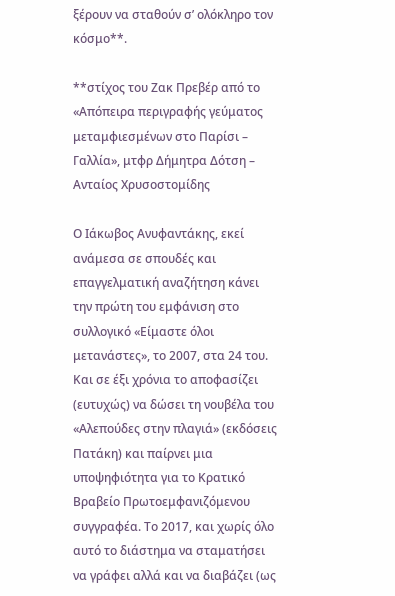ξέρουν να σταθούν σ’ ολόκληρο τον κόσμο**.

**στίχος του Ζακ Πρεβέρ από το «Απόπειρα περιγραφής γεύματος μεταμφιεσμένων στο Παρίσι – Γαλλία», μτφρ Δήμητρα Δότση – Ανταίος Χρυσοστομίδης

Ο Ιάκωβος Ανυφαντάκης, εκεί ανάμεσα σε σπουδές και επαγγελματική αναζήτηση κάνει την πρώτη του εμφάνιση στο συλλογικό «Είμαστε όλοι μετανάστες», το 2007, στα 24 του. Και σε έξι χρόνια το αποφασίζει (ευτυχώς) να δώσει τη νουβέλα του «Αλεπούδες στην πλαγιά» (εκδόσεις Πατάκη) και παίρνει μια υποψηφιότητα για το Κρατικό Βραβείο Πρωτοεμφανιζόμενου συγγραφέα. Το 2017, και χωρίς όλο αυτό το διάστημα να σταματήσει να γράφει αλλά και να διαβάζει (ως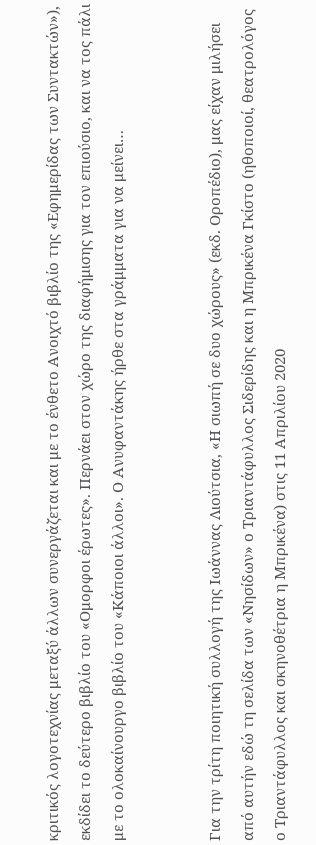κριτικός λογοτεχνίας μεταξύ άλλων συνεργάζεται και με το ένθετο Ανοιχτό βιβλίο της «Εφημερίδας των Συντακτών»), εκδίδει το δεύτερο βιβλίο του «Ομορφοι έρωτες». Περνάει στον χώρο της διαφήμισης για τον επιούσιο, και να τος πάλι με το ολοκαίνουργο βιβλίο του «Κάποιοι άλλοι». Ο Ανυφαντάκης ήρθε στα γράμματα για να μείνει…


Για την τρίτη ποιητική συλλογή της Ιωάννας Λιούτσια, «Η σιωπή σε δυο χώρους» (εκδ. Οροπέδιο), μας είχαν μιλήσει από αυτήν εδώ τη σελίδα των «Νησίδων» ο Τριαντάφυλλος Σιδερίδης και η Μπρικένα Γκίστο (ηθοποιοί, θεατρολόγος ο Τριαντάφυλλος και σκηνοθέτρια η Μπρικένα) στις 11 Απριλίου 2020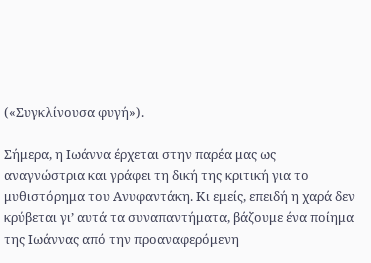(«Συγκλίνουσα φυγή»).

Σήμερα, η Ιωάννα έρχεται στην παρέα μας ως αναγνώστρια και γράφει τη δική της κριτική για το μυθιστόρημα του Ανυφαντάκη. Κι εμείς, επειδή η χαρά δεν κρύβεται γι’ αυτά τα συναπαντήματα, βάζουμε ένα ποίημα της Ιωάννας από την προαναφερόμενη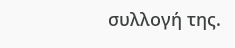συλλογή της.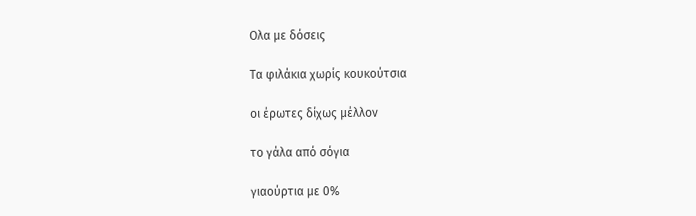Ολα με δόσεις

Τα φιλάκια χωρίς κουκούτσια

οι έρωτες δίχως μέλλον

το γάλα από σόγια

γιαούρτια με 0%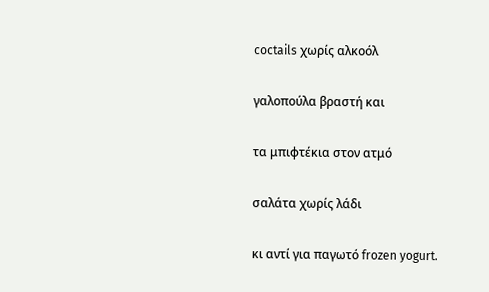coctails χωρίς αλκοόλ

γαλοπούλα βραστή και

τα μπιφτέκια στον ατμό

σαλάτα χωρίς λάδι

κι αντί για παγωτό frozen yogurt.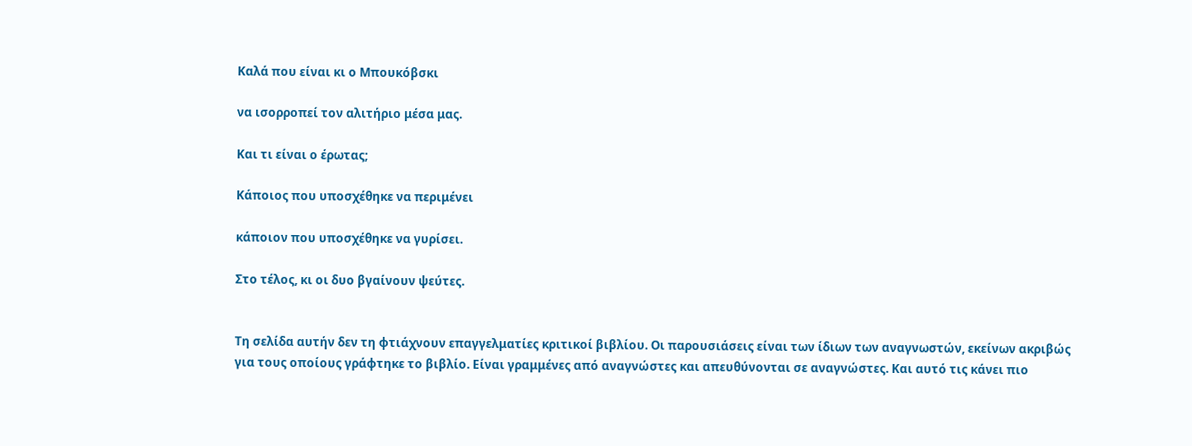Καλά που είναι κι ο Μπουκόβσκι

να ισορροπεί τον αλιτήριο μέσα μας.

Και τι είναι ο έρωτας;

Κάποιος που υποσχέθηκε να περιμένει

κάποιον που υποσχέθηκε να γυρίσει.

Στο τέλος, κι οι δυο βγαίνουν ψεύτες.


Τη σελίδα αυτήν δεν τη φτιάχνουν επαγγελματίες κριτικοί βιβλίου. Οι παρουσιάσεις είναι των ίδιων των αναγνωστών, εκείνων ακριβώς για τους οποίους γράφτηκε το βιβλίο. Είναι γραμμένες από αναγνώστες και απευθύνονται σε αναγνώστες. Και αυτό τις κάνει πιο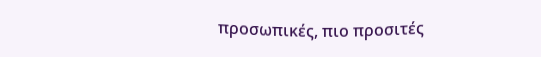προσωπικές, πιο προσιτές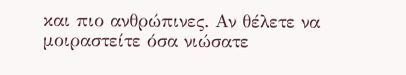και πιο ανθρώπινες. Αν θέλετε να μοιραστείτε όσα νιώσατε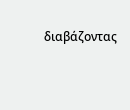διαβάζοντας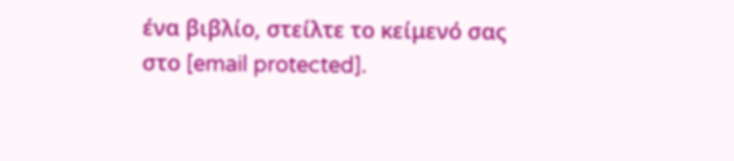ένα βιβλίο, στείλτε το κείμενό σας στο [email protected].